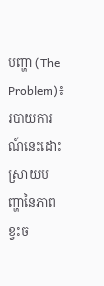បញ្ហា (The Problem)៖ របាយការណ៍នេះដោះស្រាយបញ្ហានៃភាពខ្វះច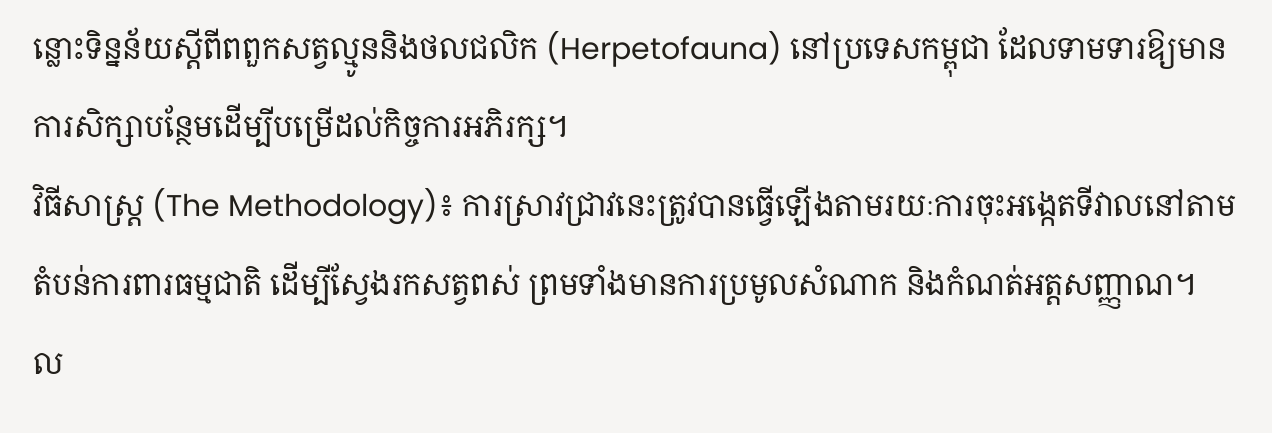ន្លោះទិន្នន័យស្តីពីពពួកសត្វល្មូននិងថលជលិក (Herpetofauna) នៅប្រទេសកម្ពុជា ដែលទាមទារឱ្យមានការសិក្សាបន្ថែមដើម្បីបម្រើដល់កិច្ចការអភិរក្ស។
វិធីសាស្ត្រ (The Methodology)៖ ការស្រាវជ្រាវនេះត្រូវបានធ្វើឡើងតាមរយៈការចុះអង្កេតទីវាលនៅតាមតំបន់ការពារធម្មជាតិ ដើម្បីស្វែងរកសត្វពស់ ព្រមទាំងមានការប្រមូលសំណាក និងកំណត់អត្តសញ្ញាណ។
ល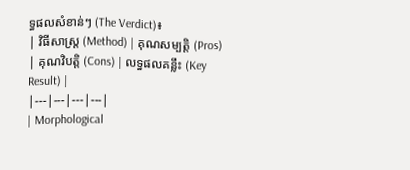ទ្ធផលសំខាន់ៗ (The Verdict)៖
| វិធីសាស្ត្រ (Method) | គុណសម្បត្តិ (Pros) | គុណវិបត្តិ (Cons) | លទ្ធផលគន្លឹះ (Key Result) |
|---|---|---|---|
| Morphological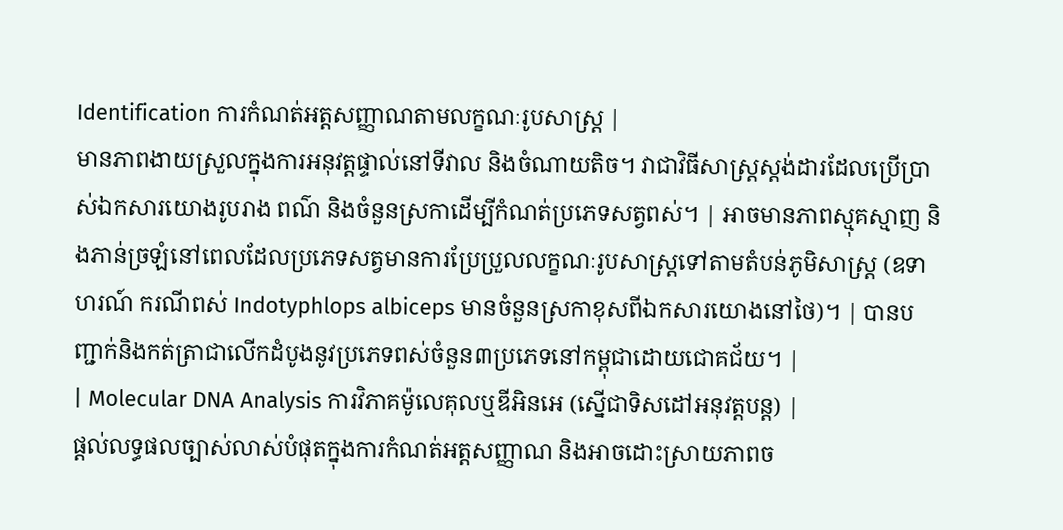Identification ការកំណត់អត្តសញ្ញាណតាមលក្ខណៈរូបសាស្ត្រ |
មានភាពងាយស្រួលក្នុងការអនុវត្តផ្ទាល់នៅទីវាល និងចំណាយតិច។ វាជាវិធីសាស្ត្រស្តង់ដារដែលប្រើប្រាស់ឯកសារយោងរូបរាង ពណ៌ និងចំនួនស្រកាដើម្បីកំណត់ប្រភេទសត្វពស់។ | អាចមានភាពស្មុគស្មាញ និងភាន់ច្រឡំនៅពេលដែលប្រភេទសត្វមានការប្រែប្រួលលក្ខណៈរូបសាស្ត្រទៅតាមតំបន់ភូមិសាស្ត្រ (ឧទាហរណ៍ ករណីពស់ Indotyphlops albiceps មានចំនួនស្រកាខុសពីឯកសារយោងនៅថៃ)។ | បានបញ្ជាក់និងកត់ត្រាជាលើកដំបូងនូវប្រភេទពស់ចំនួន៣ប្រភេទនៅកម្ពុជាដោយជោគជ័យ។ |
| Molecular DNA Analysis ការវិភាគម៉ូលេគុលឬឌីអិនអេ (ស្នើជាទិសដៅអនុវត្តបន្ត) |
ផ្តល់លទ្ធផលច្បាស់លាស់បំផុតក្នុងការកំណត់អត្តសញ្ញាណ និងអាចដោះស្រាយភាពច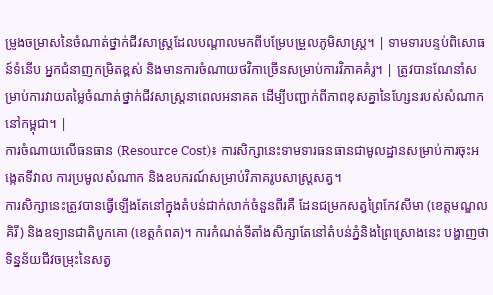ម្រូងចម្រាសនៃចំណាត់ថ្នាក់ជីវសាស្ត្រដែលបណ្តាលមកពីបម្រែបម្រួលភូមិសាស្ត្រ។ | ទាមទារបន្ទប់ពិសោធន៍ទំនើប អ្នកជំនាញកម្រិតខ្ពស់ និងមានការចំណាយថវិកាច្រើនសម្រាប់ការវិភាគគំរូ។ | ត្រូវបានណែនាំសម្រាប់ការវាយតម្លៃចំណាត់ថ្នាក់ជីវសាស្ត្រនាពេលអនាគត ដើម្បីបញ្ជាក់ពីភាពខុសគ្នានៃហ្សែនរបស់សំណាកនៅកម្ពុជា។ |
ការចំណាយលើធនធាន (Resource Cost)៖ ការសិក្សានេះទាមទារធនធានជាមូលដ្ឋានសម្រាប់ការចុះអង្កេតទីវាល ការប្រមូលសំណាក និងឧបករណ៍សម្រាប់វិភាគរូបសាស្ត្រសត្វ។
ការសិក្សានេះត្រូវបានធ្វើឡើងតែនៅក្នុងតំបន់ជាក់លាក់ចំនួនពីរគឺ ដែនជម្រកសត្វព្រៃកែវសីមា (ខេត្តមណ្ឌលគិរី) និងឧទ្យានជាតិបូកគោ (ខេត្តកំពត)។ ការកំណត់ទីតាំងសិក្សាតែនៅតំបន់ភ្នំនិងព្រៃស្រោងនេះ បង្ហាញថាទិន្នន័យជីវចម្រុះនៃសត្វ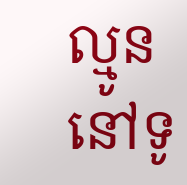ល្មូននៅទូ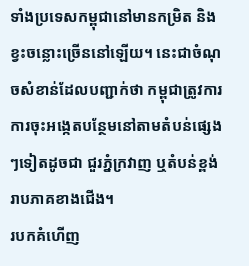ទាំងប្រទេសកម្ពុជានៅមានកម្រិត និងខ្វះចន្លោះច្រើននៅឡើយ។ នេះជាចំណុចសំខាន់ដែលបញ្ជាក់ថា កម្ពុជាត្រូវការការចុះអង្កេតបន្ថែមនៅតាមតំបន់ផ្សេងៗទៀតដូចជា ជួរភ្នំក្រវាញ ឬតំបន់ខ្ពង់រាបភាគខាងជើង។
របកគំហើញ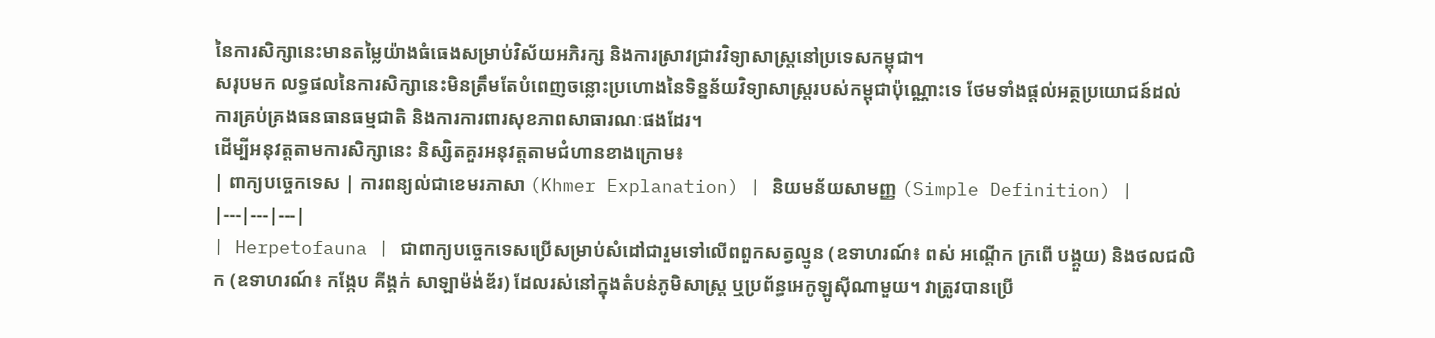នៃការសិក្សានេះមានតម្លៃយ៉ាងធំធេងសម្រាប់វិស័យអភិរក្ស និងការស្រាវជ្រាវវិទ្យាសាស្ត្រនៅប្រទេសកម្ពុជា។
សរុបមក លទ្ធផលនៃការសិក្សានេះមិនត្រឹមតែបំពេញចន្លោះប្រហោងនៃទិន្នន័យវិទ្យាសាស្ត្ររបស់កម្ពុជាប៉ុណ្ណោះទេ ថែមទាំងផ្តល់អត្ថប្រយោជន៍ដល់ការគ្រប់គ្រងធនធានធម្មជាតិ និងការការពារសុខភាពសាធារណៈផងដែរ។
ដើម្បីអនុវត្តតាមការសិក្សានេះ និស្សិតគួរអនុវត្តតាមជំហានខាងក្រោម៖
| ពាក្យបច្ចេកទេស | ការពន្យល់ជាខេមរភាសា (Khmer Explanation) | និយមន័យសាមញ្ញ (Simple Definition) |
|---|---|---|
| Herpetofauna | ជាពាក្យបច្ចេកទេសប្រើសម្រាប់សំដៅជារួមទៅលើពពួកសត្វល្មូន (ឧទាហរណ៍៖ ពស់ អណ្តើក ក្រពើ បង្គួយ) និងថលជលិក (ឧទាហរណ៍៖ កង្កែប គីង្គក់ សាឡាម៉ង់ឌ័រ) ដែលរស់នៅក្នុងតំបន់ភូមិសាស្ត្រ ឬប្រព័ន្ធអេកូឡូស៊ីណាមួយ។ វាត្រូវបានប្រើ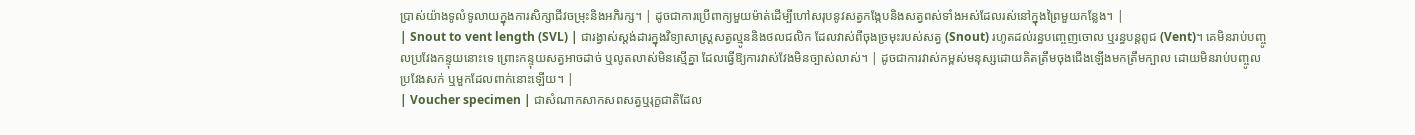ប្រាស់យ៉ាងទូលំទូលាយក្នុងការសិក្សាជីវចម្រុះនិងអភិរក្ស។ | ដូចជាការប្រើពាក្យមួយម៉ាត់ដើម្បីហៅសរុបនូវសត្វកង្កែបនិងសត្វពស់ទាំងអស់ដែលរស់នៅក្នុងព្រៃមួយកន្លែង។ |
| Snout to vent length (SVL) | ជារង្វាស់ស្តង់ដារក្នុងវិទ្យាសាស្ត្រសត្វល្មូននិងថលជលិក ដែលវាស់ពីចុងច្រមុះរបស់សត្វ (Snout) រហូតដល់រន្ធបញ្ចេញចោល ឬរន្ធបន្តពូជ (Vent)។ គេមិនរាប់បញ្ចូលប្រវែងកន្ទុយនោះទេ ព្រោះកន្ទុយសត្វអាចដាច់ ឬលូតលាស់មិនស្មើគ្នា ដែលធ្វើឱ្យការវាស់វែងមិនច្បាស់លាស់។ | ដូចជាការវាស់កម្ពស់មនុស្សដោយគិតត្រឹមចុងជើងឡើងមកត្រឹមក្បាល ដោយមិនរាប់បញ្ចូលប្រវែងសក់ ឬមួកដែលពាក់នោះឡើយ។ |
| Voucher specimen | ជាសំណាកសាកសពសត្វឬរុក្ខជាតិដែល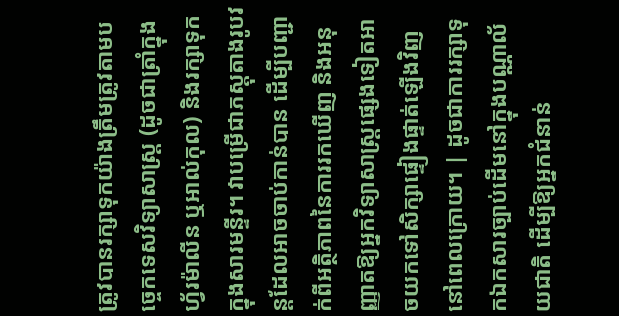ត្រូវបានរក្សាទុកយ៉ាងត្រឹមត្រូវតាមបច្ចេកទេសវិទ្យាសាស្ត្រ (ដូចជាត្រាំក្នុងហ្វ័រម៉ាលីន ឬអាល់កុល) និងរក្សាទុកក្នុងសារមន្ទីរ។ វាបម្រើជាភស្តុតាងរូបវន្តដែលអាចចាប់កាន់បាន ដើម្បីបញ្ជាក់ពីអត្ថិភាពនៃការរកឃើញ និងអនុញ្ញាតឱ្យអ្នកវិទ្យាសាស្ត្រផ្សេងទៀតអាចយកទៅសិក្សាផ្ទៀងផ្ទាត់ឡើងវិញនៅពេលក្រោយ។ | ដូចជាការរក្សាទុកឯកសារច្បាប់ដើមនៅក្នុងបណ្ណាល័យជាតិ ដើម្បីឱ្យអ្នកជំនាន់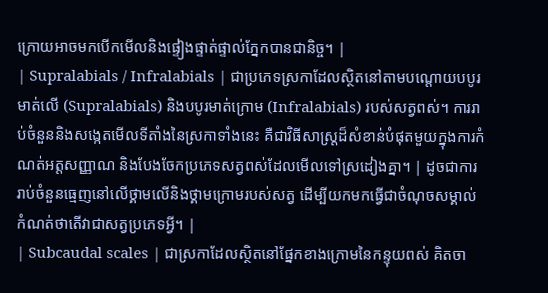ក្រោយអាចមកបើកមើលនិងផ្ទៀងផ្ទាត់ផ្ទាល់ភ្នែកបានជានិច្ច។ |
| Supralabials / Infralabials | ជាប្រភេទស្រកាដែលស្ថិតនៅតាមបណ្តោយបបូរមាត់លើ (Supralabials) និងបបូរមាត់ក្រោម (Infralabials) របស់សត្វពស់។ ការរាប់ចំនួននិងសង្កេតមើលទីតាំងនៃស្រកាទាំងនេះ គឺជាវិធីសាស្ត្រដ៏សំខាន់បំផុតមួយក្នុងការកំណត់អត្តសញ្ញាណ និងបែងចែកប្រភេទសត្វពស់ដែលមើលទៅស្រដៀងគ្នា។ | ដូចជាការរាប់ចំនួនធ្មេញនៅលើថ្គាមលើនិងថ្គាមក្រោមរបស់សត្វ ដើម្បីយកមកធ្វើជាចំណុចសម្គាល់កំណត់ថាតើវាជាសត្វប្រភេទអ្វី។ |
| Subcaudal scales | ជាស្រកាដែលស្ថិតនៅផ្នែកខាងក្រោមនៃកន្ទុយពស់ គិតចា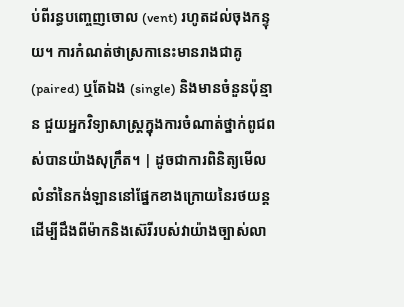ប់ពីរន្ធបញ្ចេញចោល (vent) រហូតដល់ចុងកន្ទុយ។ ការកំណត់ថាស្រកានេះមានរាងជាគូ (paired) ឬតែឯង (single) និងមានចំនួនប៉ុន្មាន ជួយអ្នកវិទ្យាសាស្ត្រក្នុងការចំណាត់ថ្នាក់ពូជពស់បានយ៉ាងសុក្រឹត។ | ដូចជាការពិនិត្យមើលលំនាំនៃកង់ឡាននៅផ្នែកខាងក្រោយនៃរថយន្ត ដើម្បីដឹងពីម៉ាកនិងស៊េរីរបស់វាយ៉ាងច្បាស់លា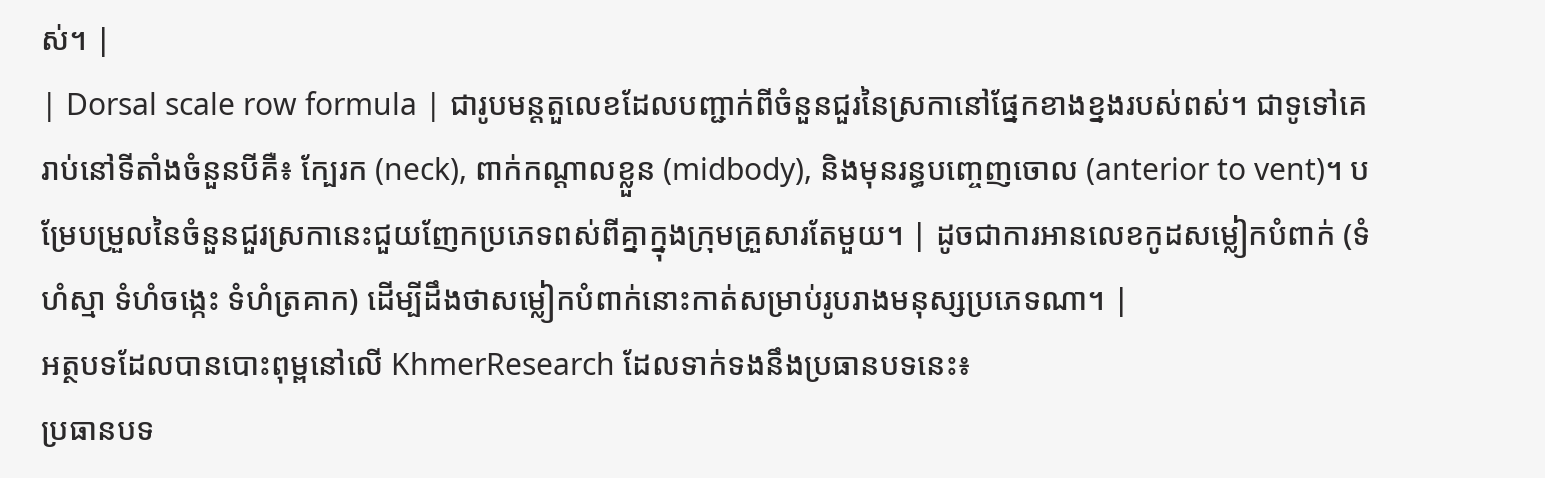ស់។ |
| Dorsal scale row formula | ជារូបមន្តតួលេខដែលបញ្ជាក់ពីចំនួនជួរនៃស្រកានៅផ្នែកខាងខ្នងរបស់ពស់។ ជាទូទៅគេរាប់នៅទីតាំងចំនួនបីគឺ៖ ក្បែរក (neck), ពាក់កណ្តាលខ្លួន (midbody), និងមុនរន្ធបញ្ចេញចោល (anterior to vent)។ បម្រែបម្រួលនៃចំនួនជួរស្រកានេះជួយញែកប្រភេទពស់ពីគ្នាក្នុងក្រុមគ្រួសារតែមួយ។ | ដូចជាការអានលេខកូដសម្លៀកបំពាក់ (ទំហំស្មា ទំហំចង្កេះ ទំហំត្រគាក) ដើម្បីដឹងថាសម្លៀកបំពាក់នោះកាត់សម្រាប់រូបរាងមនុស្សប្រភេទណា។ |
អត្ថបទដែលបានបោះពុម្ពនៅលើ KhmerResearch ដែលទាក់ទងនឹងប្រធានបទនេះ៖
ប្រធានបទ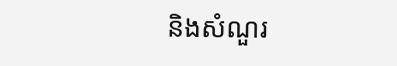និងសំណួរ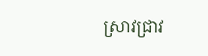ស្រាវជ្រាវ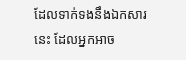ដែលទាក់ទងនឹងឯកសារនេះ ដែលអ្នកអាច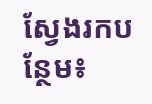ស្វែងរកបន្ថែម៖